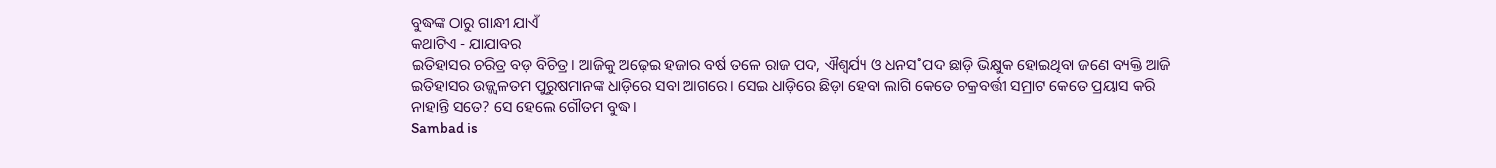ବୁଦ୍ଧଙ୍କ ଠାରୁ ଗାନ୍ଧୀ ଯାଏଁ
କଥାଟିଏ - ଯାଯାବର
ଇତିହାସର ଚରିତ୍ର ବଡ଼ ବିଚିତ୍ର। ଆଜିକୁ ଅଢ଼େଇ ହଜାର ବର୍ଷ ତଳେ ରାଜ ପଦ, ଐଶ୍ବର୍ଯ୍ୟ ଓ ଧନସ˚ପଦ ଛାଡ଼ି ଭିକ୍ଷୁକ ହୋଇଥିବା ଜଣେ ବ୍ୟକ୍ତି ଆଜି ଇତିହାସର ଉଜ୍ଜ୍ବଳତମ ପୁରୁଷମାନଙ୍କ ଧାଡ଼ିରେ ସବା ଆଗରେ। ସେଇ ଧାଡ଼ିରେ ଛିଡ଼ା ହେବା ଲାଗି କେତେ ଚକ୍ରବର୍ତ୍ତୀ ସମ୍ରାଟ କେତେ ପ୍ରୟାସ କରି ନାହାନ୍ତି ସତେ? ସେ ହେଲେ ଗୌତମ ବୁଦ୍ଧ।
Sambad is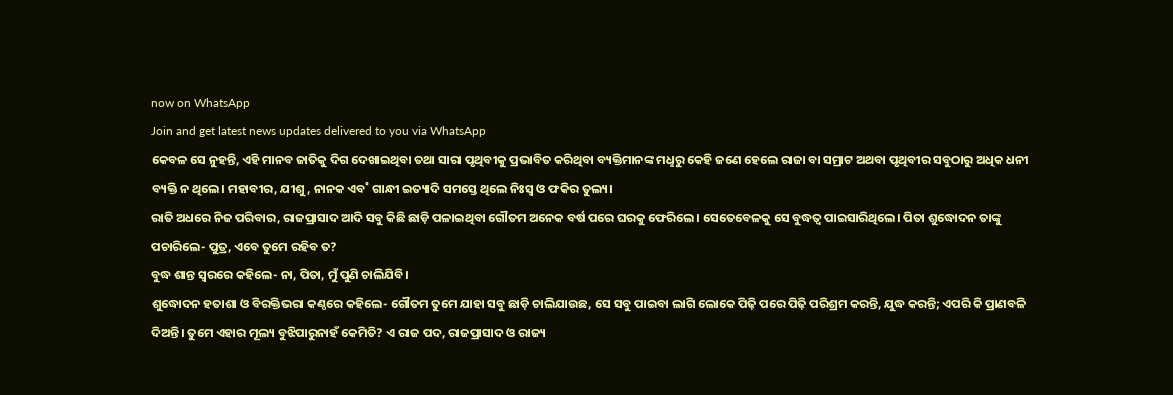now on WhatsApp
Join and get latest news updates delivered to you via WhatsApp
କେବଳ ସେ ନୁହନ୍ତି, ଏହି ମାନବ ଜାତିକୁ ଦିଗ ଦେଖାଇଥିବା ତଥା ସାରା ପୃଥିବୀକୁ ପ୍ରଭାବିତ କରିଥିବା ବ୍ୟକ୍ତିମାନଙ୍କ ମଧୢରୁ କେହି ଜଣେ ହେଲେ ରାଜା ବା ସମ୍ରାଟ ଅଥବା ପୃଥିବୀର ସବୁଠାରୁ ଅଧିକ ଧନୀ ବ୍ୟକ୍ତି ନ ଥିଲେ। ମହାବୀର, ଯୀଶୁ, ନାନକ ଏବ˚ ଗାନ୍ଧୀ ଇତ୍ୟାଦି ସମସ୍ତେ ଥିଲେ ନିଃସ୍ବ ଓ ଫକିର ତୁଲ୍ୟ।
ରାତି ଅଧରେ ନିଜ ପରିବାର, ରାଜପ୍ରାସାଦ ଆଦି ସବୁ କିଛି ଛାଡ଼ି ପଳାଇଥିବା ଗୌତମ ଅନେକ ବର୍ଷ ପରେ ଘରକୁ ଫେରିଲେ। ସେତେବେଳକୁ ସେ ବୁଦ୍ଧତ୍ବ ପାଇସାରିଥିଲେ। ପିତା ଶୁଦ୍ଧୋଦନ ତାଙ୍କୁ ପଚାରିଲେ- ପୁତ୍ର, ଏବେ ତୁମେ ରହିବ ତ?
ବୁଦ୍ଧ ଶାନ୍ତ ସ୍ବରରେ କହିଲେ- ନା, ପିତା, ମୁଁ ପୁଣି ଚାଲିଯିବି।
ଶୁଦ୍ଧୋଦନ ହତାଶା ଓ ବିରକ୍ତିଭରା କଣ୍ଠରେ କହିଲେ- ଗୌତମ ତୁମେ ଯାହା ସବୁ ଛାଡ଼ି ଚାଲିଯାଉଛ, ସେ ସବୁ ପାଇବା ଲାଗି ଲୋକେ ପିଢ଼ି ପରେ ପିଢ଼ି ପରିଶ୍ରମ କରନ୍ତି, ଯୁଦ୍ଧ କରନ୍ତି; ଏପରି କି ପ୍ରାଣବଳି ଦିଅନ୍ତି। ତୁମେ ଏହାର ମୂଲ୍ୟ ବୁଝିପାରୁନାହଁ କେମିତି? ଏ ରାଜ ପଦ, ରାଜପ୍ରାସାଦ ଓ ରାଜ୍ୟ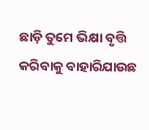ଛାଡ଼ି ତୁମେ ଭିକ୍ଷା ବୃତ୍ତି କରିବାକୁ ବାହାରିଯାଉଛ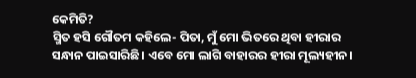କେମିତି?
ସ୍ମିତ ହସି ଗୌତମ କହିଲେ- ପିତା, ମୁଁ ମୋ ଭିତରେ ଥିବା ହୀରାର ସନ୍ଧାନ ପାଇସାରିଛି। ଏବେ ମୋ ଲାଗି ବାହାରର ହୀରା ମୂଲ୍ୟହୀନ।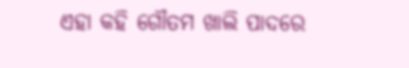ଏହା କହି ଗୌତମ ଖାଲି ପାଦରେ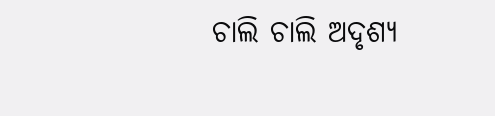ଚାଲି ଚାଲି ଅଦୃଶ୍ୟ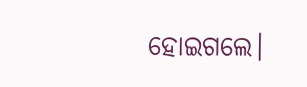ହୋଇଗଲେ।